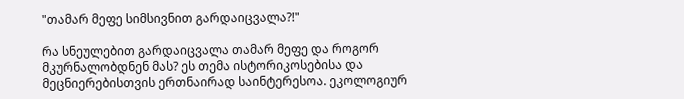"თამარ მეფე სიმსივნით გარდაიცვალა?!"

რა სნეულებით გარდაიცვალა თამარ მეფე და როგორ მკურნალობდნენ მას? ეს თემა ისტორიკოსებისა და მეცნიერებისთვის ერთნაირად საინტერესოა. ეკოლოგიურ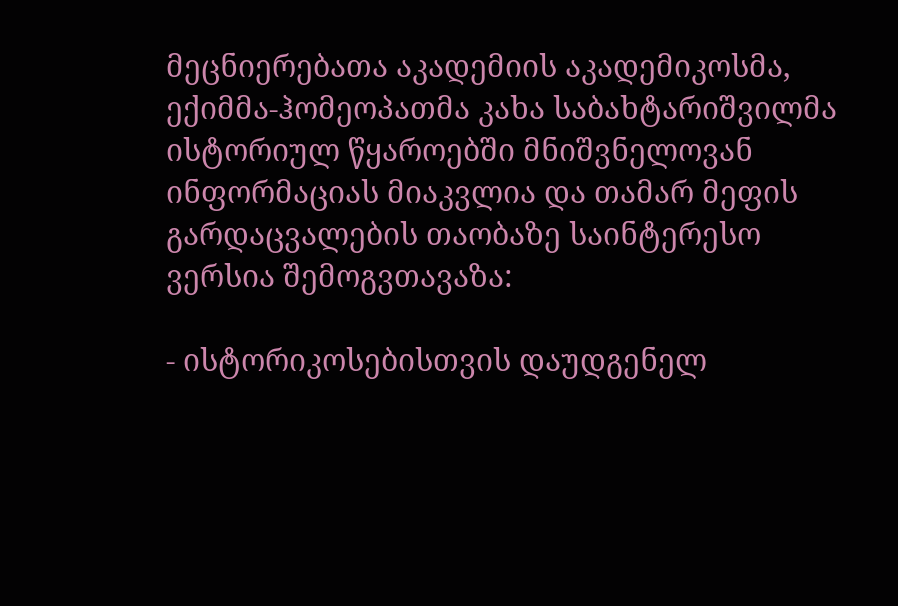მეცნიერებათა აკადემიის აკადემიკოსმა, ექიმმა-ჰომეოპათმა კახა საბახტარიშვილმა ისტორიულ წყაროებში მნიშვნელოვან ინფორმაციას მიაკვლია და თამარ მეფის გარდაცვალების თაობაზე საინტერესო ვერსია შემოგვთავაზა:

- ისტორიკოსებისთვის დაუდგენელ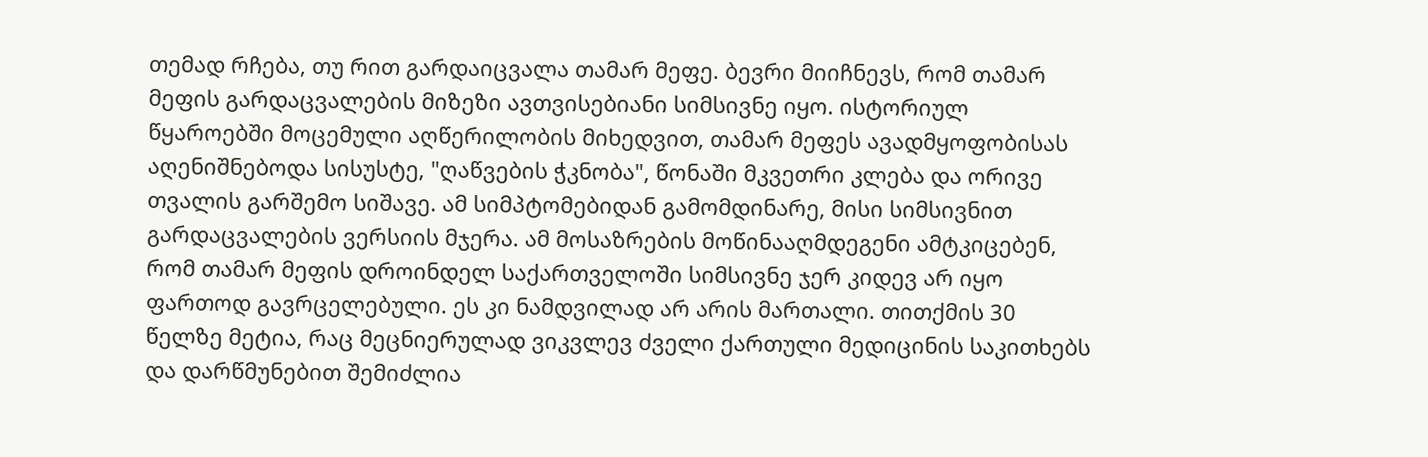თემად რჩება, თუ რით გარდაიცვალა თამარ მეფე. ბევრი მიიჩნევს, რომ თამარ მეფის გარდაცვალების მიზეზი ავთვისებიანი სიმსივნე იყო. ისტორიულ წყაროებში მოცემული აღწერილობის მიხედვით, თამარ მეფეს ავადმყოფობისას აღენიშნებოდა სისუსტე, "ღაწვების ჭკნობა", წონაში მკვეთრი კლება და ორივე თვალის გარშემო სიშავე. ამ სიმპტომებიდან გამომდინარე, მისი სიმსივნით გარდაცვალების ვერსიის მჯერა. ამ მოსაზრების მოწინააღმდეგენი ამტკიცებენ, რომ თამარ მეფის დროინდელ საქართველოში სიმსივნე ჯერ კიდევ არ იყო ფართოდ გავრცელებული. ეს კი ნამდვილად არ არის მართალი. თითქმის 30 წელზე მეტია, რაც მეცნიერულად ვიკვლევ ძველი ქართული მედიცინის საკითხებს და დარწმუნებით შემიძლია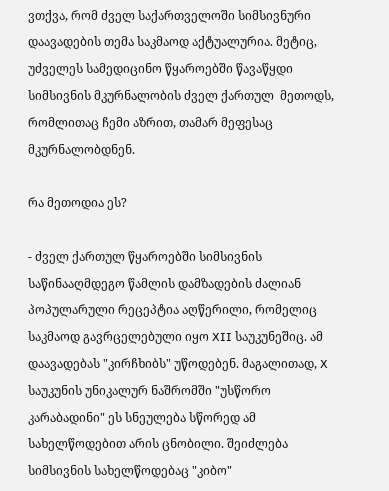ვთქვა, რომ ძველ საქართველოში სიმსივნური დაავადების თემა საკმაოდ აქტუალურია. მეტიც, უძველეს სამედიცინო წყაროებში წავაწყდი სიმსივნის მკურნალობის ძველ ქართულ  მეთოდს, რომლითაც ჩემი აზრით, თამარ მეფესაც მკურნალობდნენ.

რა მეთოდია ეს?

- ძველ ქართულ წყაროებში სიმსივნის საწინააღმდეგო წამლის დამზადების ძალიან პოპულარული რეცეპტია აღწერილი, რომელიც საკმაოდ გავრცელებული იყო XII საუკუნეშიც. ამ დაავადებას "კირჩხიბს" უწოდებენ. მაგალითად, X საუკუნის უნიკალურ ნაშრომში "უსწორო კარაბადინი" ეს სნეულება სწორედ ამ სახელწოდებით არის ცნობილი. შეიძლება სიმსივნის სახელწოდებაც "კიბო"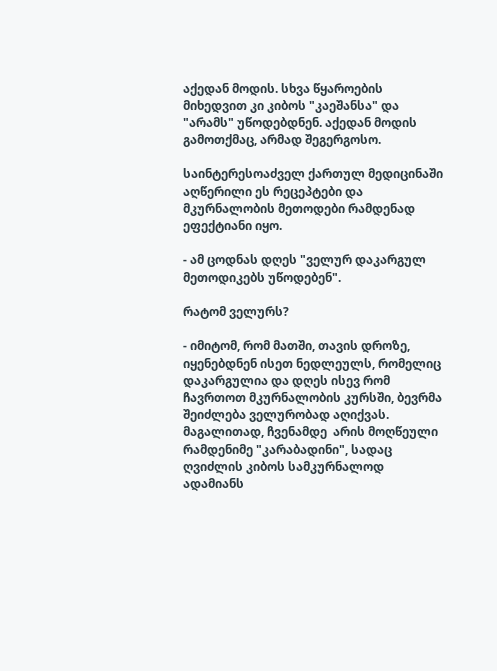აქედან მოდის. სხვა წყაროების მიხედვით კი კიბოს "კაეშანსა" და "არამს" უწოდებდნენ. აქედან მოდის გამოთქმაც, არმად შეგერგოსო.

საინტერესოაძველ ქართულ მედიცინაში აღწერილი ეს რეცეპტები და მკურნალობის მეთოდები რამდენად ეფექტიანი იყო.

- ამ ცოდნას დღეს "ველურ დაკარგულ მეთოდიკებს უწოდებენ".

რატომ ველურს?

- იმიტომ, რომ მათში, თავის დროზე, იყენებდნენ ისეთ ნედლეულს, რომელიც დაკარგულია და დღეს ისევ რომ ჩავრთოთ მკურნალობის კურსში, ბევრმა შეიძლება ველურობად აღიქვას. მაგალითად, ჩვენამდე  არის მოღწეული რამდენიმე "კარაბადინი", სადაც ღვიძლის კიბოს სამკურნალოდ ადამიანს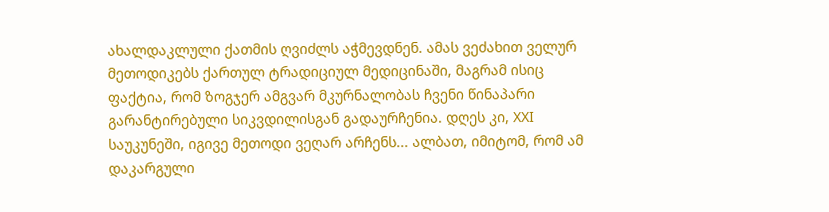ახალდაკლული ქათმის ღვიძლს აჭმევდნენ. ამას ვეძახით ველურ მეთოდიკებს ქართულ ტრადიციულ მედიცინაში, მაგრამ ისიც ფაქტია, რომ ზოგჯერ ამგვარ მკურნალობას ჩვენი წინაპარი გარანტირებული სიკვდილისგან გადაურჩენია. დღეს კი, XXI საუკუნეში, იგივე მეთოდი ვეღარ არჩენს... ალბათ, იმიტომ, რომ ამ დაკარგული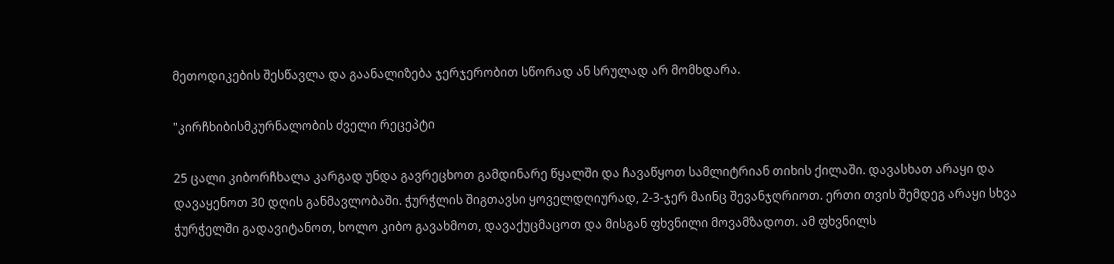მეთოდიკების შესწავლა და გაანალიზება ჯერჯერობით სწორად ან სრულად არ მომხდარა.

"კირჩხიბისმკურნალობის ძველი რეცეპტი

25 ცალი კიბორჩხალა კარგად უნდა გავრეცხოთ გამდინარე წყალში და ჩავაწყოთ სამლიტრიან თიხის ქილაში. დავასხათ არაყი და დავაყენოთ 30 დღის განმავლობაში. ჭურჭლის შიგთავსი ყოველდღიურად, 2-3-ჯერ მაინც შევანჯღრიოთ. ერთი თვის შემდეგ არაყი სხვა ჭურჭელში გადავიტანოთ, ხოლო კიბო გავახმოთ, დავაქუცმაცოთ და მისგან ფხვნილი მოვამზადოთ. ამ ფხვნილს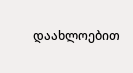დაახლოებით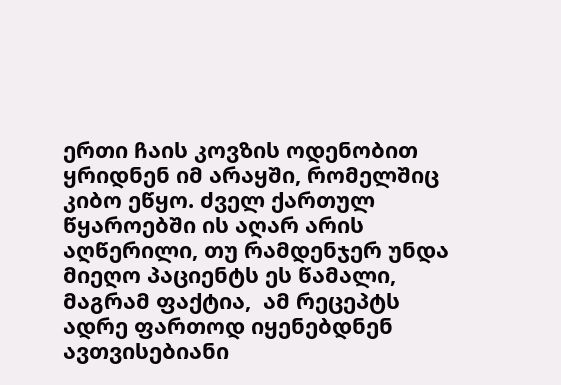ერთი ჩაის კოვზის ოდენობით ყრიდნენ იმ არაყში, რომელშიც კიბო ეწყო. ძველ ქართულ წყაროებში ის აღარ არის აღწერილი, თუ რამდენჯერ უნდა მიეღო პაციენტს ეს წამალი, მაგრამ ფაქტია,  ამ რეცეპტს ადრე ფართოდ იყენებდნენ ავთვისებიანი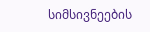სიმსივნეების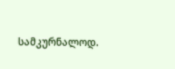სამკურნალოდ.